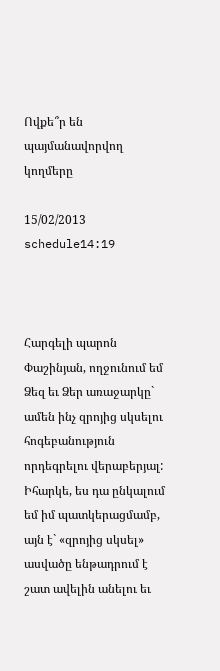Ովքե՞ր են պայմանավորվող կողմերը

15/02/2013 schedule14:19



Հարգելի պարոն Փաշինյան, ողջունում եմ Ձեզ եւ Ձեր առաջարկը` ամեն ինչ զրոյից սկսելու հոգեբանություն որդեգրելու վերաբերյալ: Իհարկե, ես դա ընկալում եմ իմ պատկերացմամբ, այն է` «զրոյից սկսել» ասվածը ենթադրում է շատ ավելին անելու եւ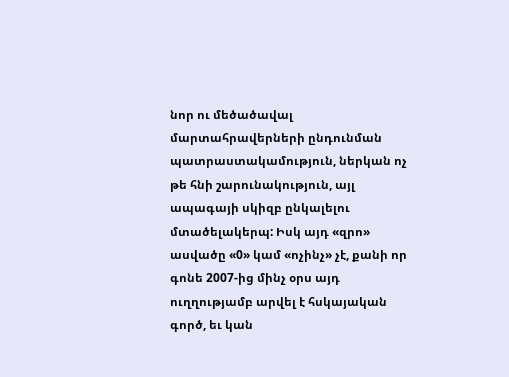նոր ու մեծածավալ մարտահրավերների ընդունման պատրաստակամություն, ներկան ոչ թե հնի շարունակություն, այլ ապագայի սկիզբ ընկալելու մտածելակերպ: Իսկ այդ «զրո» ասվածը «0» կամ «ոչինչ» չէ, քանի որ գոնե 2007-ից մինչ օրս այդ ուղղությամբ արվել է հսկայական գործ, եւ կան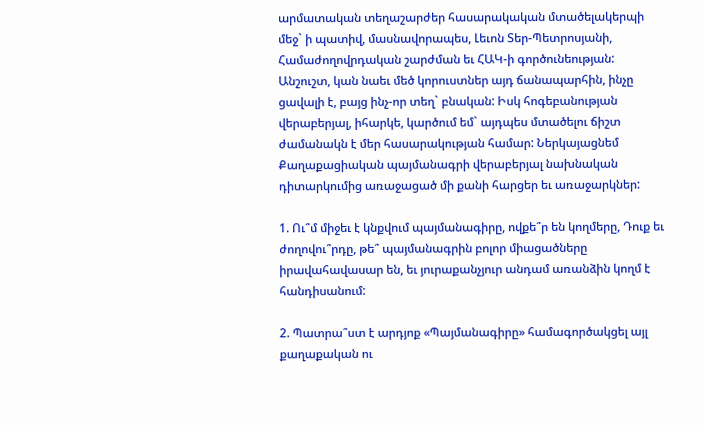արմատական տեղաշարժեր հասարակական մտածելակերպի մեջ` ի պատիվ, մասնավորապես, Լեւոն Տեր-Պետրոսյանի, Համաժողովրդական շարժման եւ ՀԱԿ-ի գործունեության: Անշուշտ, կան նաեւ մեծ կորուստներ այդ ճանապարհին, ինչը ցավալի է, բայց ինչ-որ տեղ` բնական: Իսկ հոգեբանության վերաբերյալ, իհարկե, կարծում եմ` այդպես մտածելու ճիշտ ժամանակն է մեր հասարակության համար: Ներկայացնեմ Քաղաքացիական պայմանագրի վերաբերյալ նախնական դիտարկումից առաջացած մի քանի հարցեր եւ առաջարկներ:

1. Ու՞մ միջեւ է կնքվում պայմանագիրը, ովքե՞ր են կողմերը, Դուք եւ ժողովու՞րդը, թե՞ պայմանագրին բոլոր միացածները իրավահավասար են, եւ յուրաքանչյուր անդամ առանձին կողմ է հանդիսանում:

2. Պատրա՞ստ է արդյոք «Պայմանագիրը» համագործակցել այլ քաղաքական ու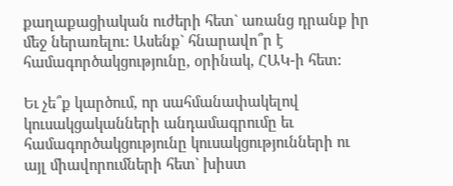քաղաքացիական ուժերի հետ` առանց դրանք իր մեջ ներառելու: Ասենք` հնարավո՞ր է համագործակցությունը, օրինակ, ՀԱԿ-ի հետ:

Եւ չե՞ք կարծում, որ սահմանափակելով կուսակցականների անդամագրումը եւ համագործակցությունը կուսակցությունների ու այլ միավորումների հետ` խիստ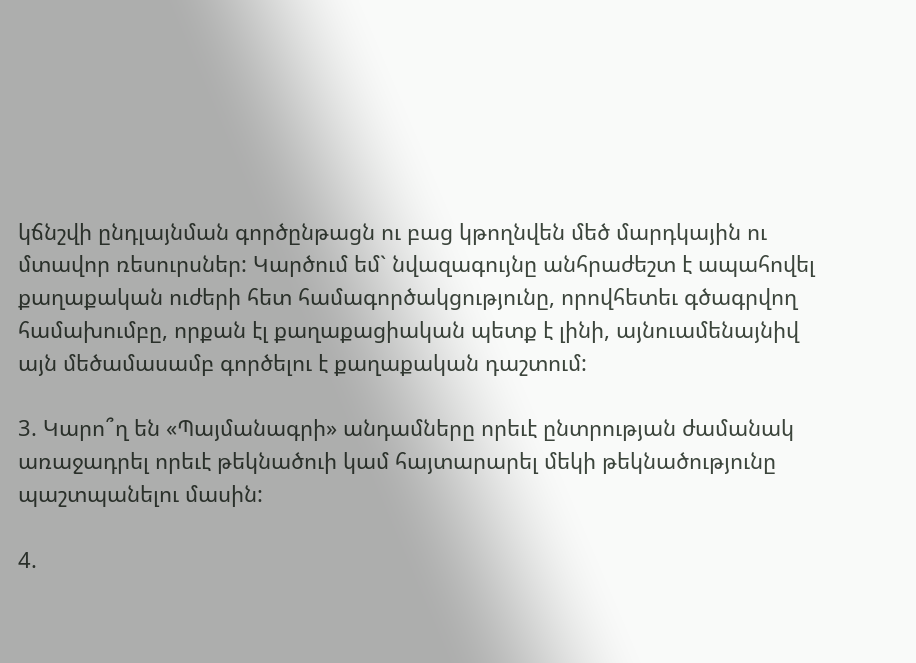կճնշվի ընդլայնման գործընթացն ու բաց կթողնվեն մեծ մարդկային ու մտավոր ռեսուրսներ: Կարծում եմ` նվազագույնը անհրաժեշտ է ապահովել քաղաքական ուժերի հետ համագործակցությունը, որովհետեւ գծագրվող համախումբը, որքան էլ քաղաքացիական պետք է լինի, այնուամենայնիվ այն մեծամասամբ գործելու է քաղաքական դաշտում:

3. Կարո՞ղ են «Պայմանագրի» անդամները որեւէ ընտրության ժամանակ առաջադրել որեւէ թեկնածուի կամ հայտարարել մեկի թեկնածությունը պաշտպանելու մասին:

4.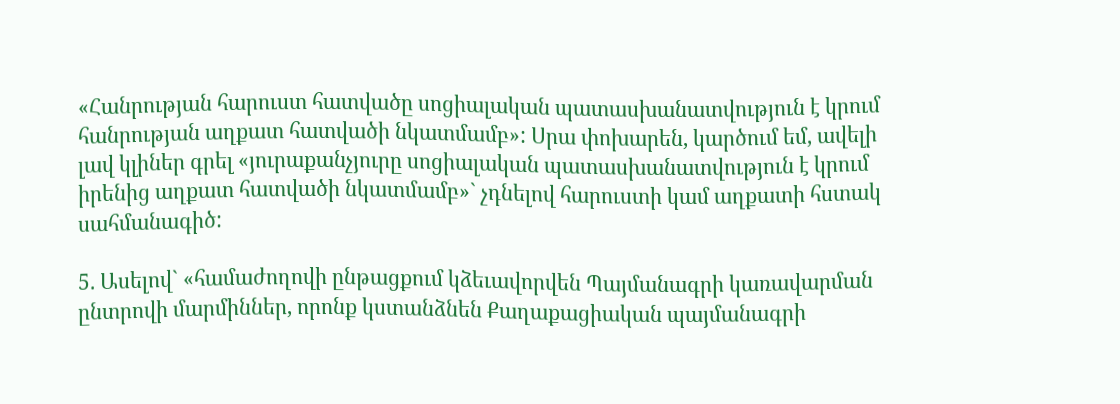«Հանրության հարուստ հատվածը սոցիալական պատասխանատվություն է կրում հանրության աղքատ հատվածի նկատմամբ»: Սրա փոխարեն, կարծում եմ, ավելի լավ կլիներ գրել «յուրաքանչյուրը սոցիալական պատասխանատվություն է կրում իրենից աղքատ հատվածի նկատմամբ»` չդնելով հարուստի կամ աղքատի հստակ սահմանագիծ:

5. Ասելով` «համաժողովի ընթացքում կձեւավորվեն Պայմանագրի կառավարման ընտրովի մարմիններ, որոնք կստանձնեն Քաղաքացիական պայմանագրի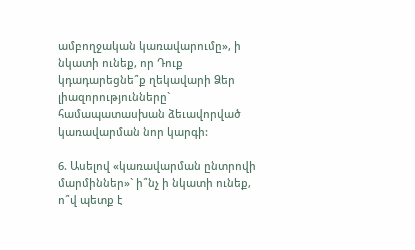ամբողջական կառավարումը», ի նկատի ունեք, որ Դուք կդադարեցնե՞ք ղեկավարի Ձեր լիազորությունները` համապատասխան ձեւավորված կառավարման նոր կարգի:

6. Ասելով «կառավարման ընտրովի մարմիններ»` ի՞նչ ի նկատի ունեք, ո՞վ պետք է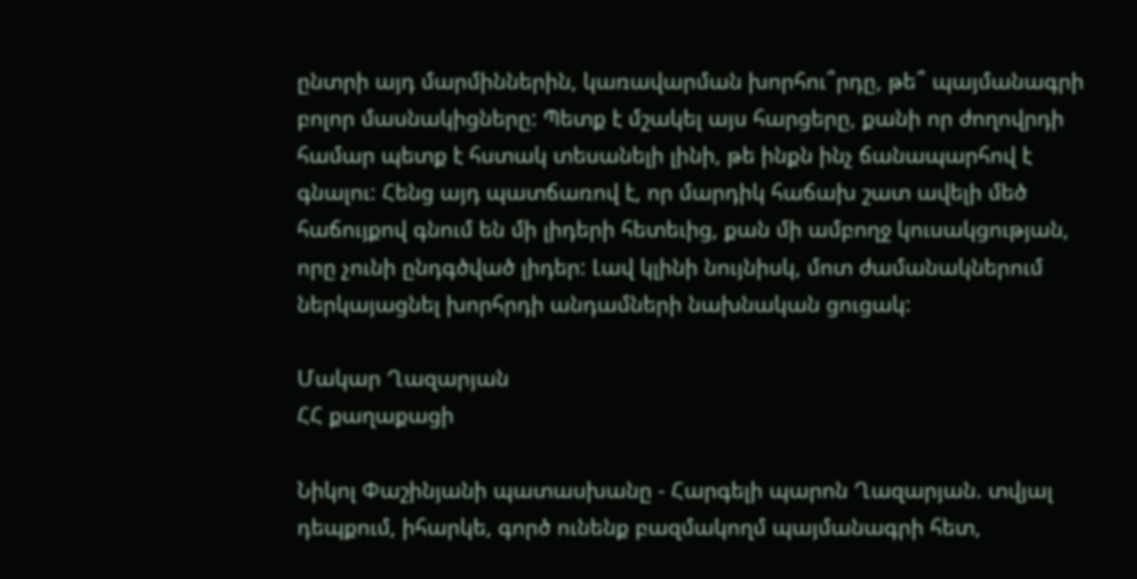ընտրի այդ մարմիններին, կառավարման խորհու՞րդը, թե՞ պայմանագրի բոլոր մասնակիցները: Պետք է մշակել այս հարցերը, քանի որ ժողովրդի համար պետք է հստակ տեսանելի լինի, թե ինքն ինչ ճանապարհով է գնալու: Հենց այդ պատճառով է, որ մարդիկ հաճախ շատ ավելի մեծ հաճույքով գնում են մի լիդերի հետեւից, քան մի ամբողջ կուսակցության, որը չունի ընդգծված լիդեր: Լավ կլինի նույնիսկ, մոտ ժամանակներում ներկայացնել խորհրդի անդամների նախնական ցուցակ:

Մակար Ղազարյան
ՀՀ քաղաքացի

Նիկոլ Փաշինյանի պատասխանը - Հարգելի պարոն Ղազարյան. տվյալ դեպքում, իհարկե, գործ ունենք բազմակողմ պայմանագրի հետ,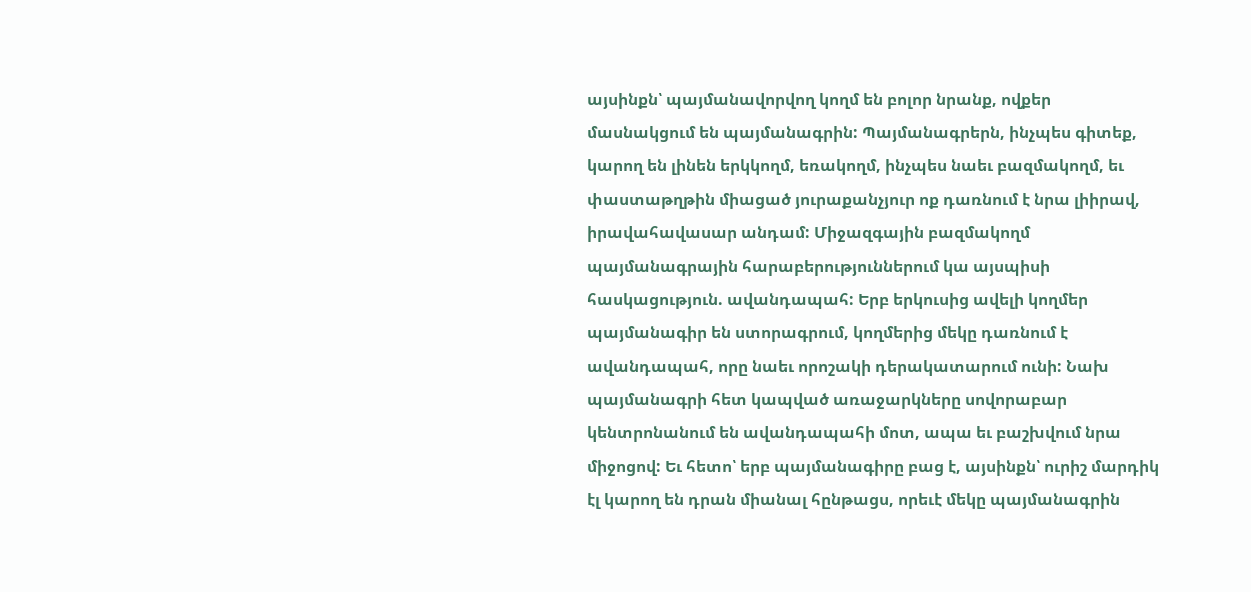այսինքն՝ պայմանավորվող կողմ են բոլոր նրանք, ովքեր մասնակցում են պայմանագրին: Պայմանագրերն, ինչպես գիտեք, կարող են լինեն երկկողմ, եռակողմ, ինչպես նաեւ բազմակողմ, եւ փաստաթղթին միացած յուրաքանչյուր ոք դառնում է նրա լիիրավ, իրավահավասար անդամ: Միջազգային բազմակողմ պայմանագրային հարաբերություններում կա այսպիսի հասկացություն. ավանդապահ: Երբ երկուսից ավելի կողմեր պայմանագիր են ստորագրում, կողմերից մեկը դառնում է ավանդապահ, որը նաեւ որոշակի դերակատարում ունի: Նախ պայմանագրի հետ կապված առաջարկները սովորաբար կենտրոնանում են ավանդապահի մոտ, ապա եւ բաշխվում նրա միջոցով: Եւ հետո՝ երբ պայմանագիրը բաց է, այսինքն՝ ուրիշ մարդիկ էլ կարող են դրան միանալ հընթացս, որեւէ մեկը պայմանագրին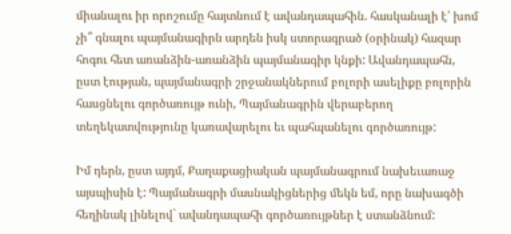միանալու իր որոշումը հայտնում է ավանդապահին. հասկանալի է՝ խոմ չի՞ գնալու պայմանագիրն արդեն իսկ ստորագրած (օրինակ) հազար հոգու հետ առանձին-առանձին պայմանագիր կնքի: Ավանդապահն, ըստ էության, պայմանագրի շրջանակներում բոլորի ասելիքը բոլորին հասցնելու գործառույթ ունի, Պայմանագրին վերաբերող տեղեկատվությունը կառավարելու եւ պահպանելու գործառույթ:

Իմ դերն, ըստ այդմ, Քաղաքացիական պայմանագրում նախեւառաջ այսպիսին է: Պայմանագրի մասնակիցներից մեկն եմ, որը նախագծի հեղինակ լինելով` ավանդապահի գործառույթներ է ստանձնում: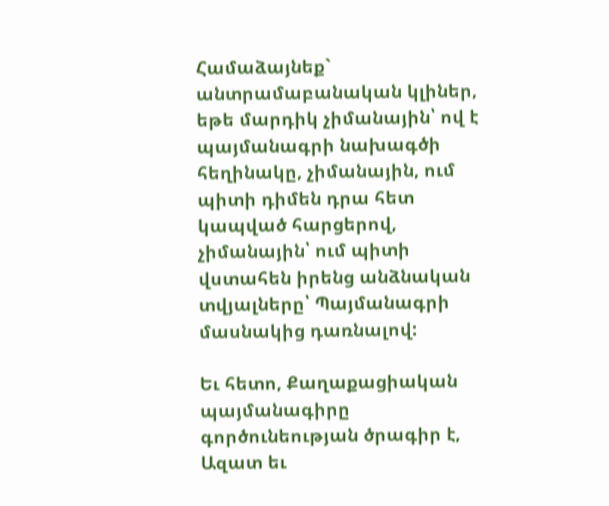Համաձայնեք` անտրամաբանական կլիներ, եթե մարդիկ չիմանային՝ ով է պայմանագրի նախագծի հեղինակը, չիմանային, ում պիտի դիմեն դրա հետ կապված հարցերով, չիմանային՝ ում պիտի վստահեն իրենց անձնական տվյալները՝ Պայմանագրի մասնակից դառնալով:

Եւ հետո, Քաղաքացիական պայմանագիրը գործունեության ծրագիր է, Ազատ եւ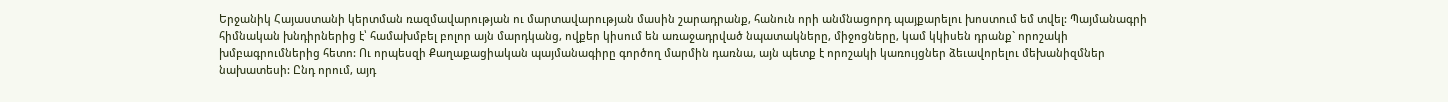Երջանիկ Հայաստանի կերտման ռազմավարության ու մարտավարության մասին շարադրանք, հանուն որի անմնացորդ պայքարելու խոստում եմ տվել: Պայմանագրի հիմնական խնդիրներից է՝ համախմբել բոլոր այն մարդկանց, ովքեր կիսում են առաջադրված նպատակները, միջոցները, կամ կկիսեն դրանք` որոշակի խմբագրումներից հետո: Ու որպեսզի Քաղաքացիական պայմանագիրը գործող մարմին դառնա, այն պետք է որոշակի կառույցներ ձեւավորելու մեխանիզմներ նախատեսի: Ընդ որում, այդ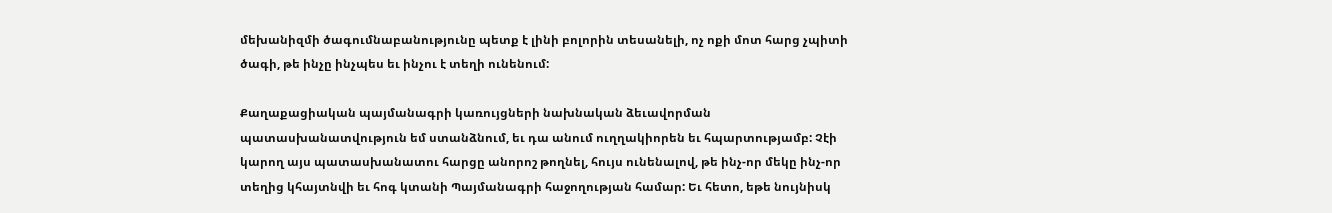մեխանիզմի ծագումնաբանությունը պետք է լինի բոլորին տեսանելի, ոչ ոքի մոտ հարց չպիտի ծագի, թե ինչը ինչպես եւ ինչու է տեղի ունենում:

Քաղաքացիական պայմանագրի կառույցների նախնական ձեւավորման պատասխանատվություն եմ ստանձնում, եւ դա անում ուղղակիորեն եւ հպարտությամբ: Չէի կարող այս պատասխանատու հարցը անորոշ թողնել, հույս ունենալով, թե ինչ-որ մեկը ինչ-որ տեղից կհայտնվի եւ հոգ կտանի Պայմանագրի հաջողության համար: Եւ հետո, եթե նույնիսկ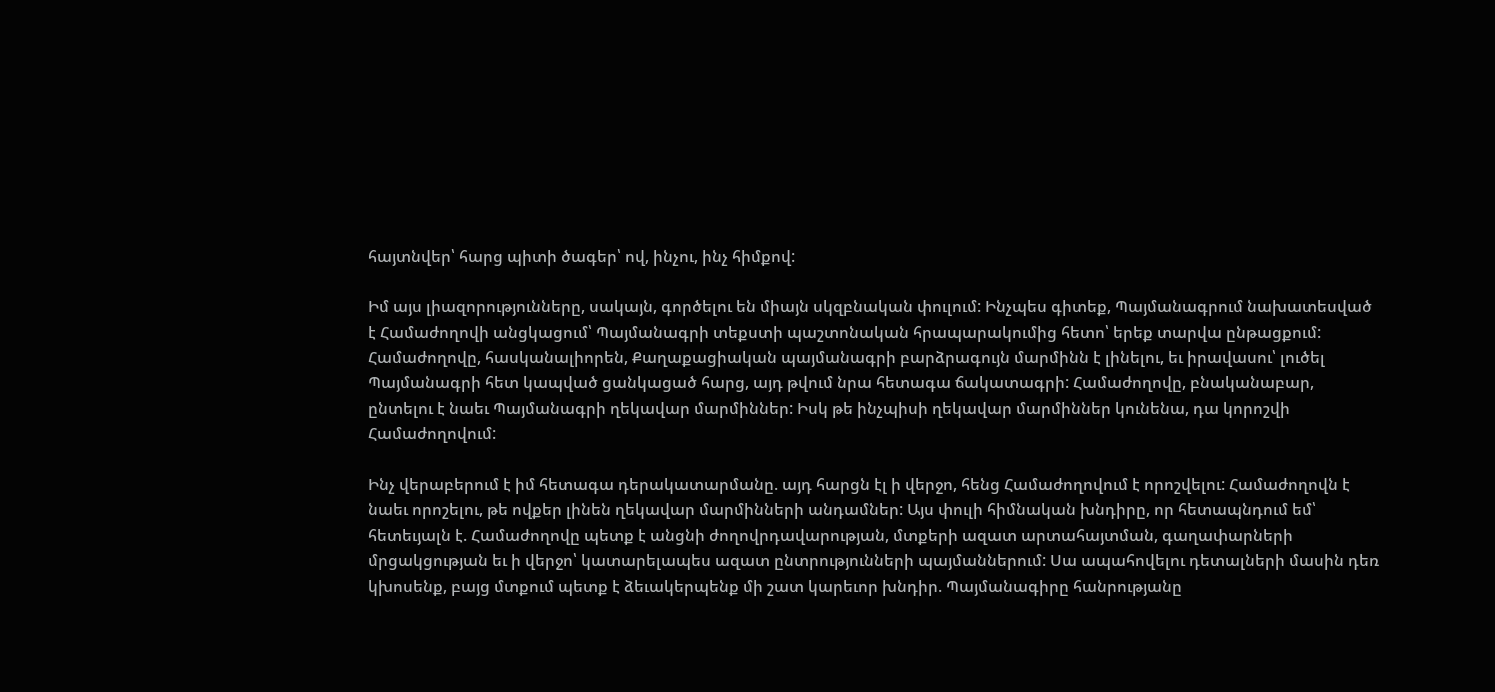հայտնվեր՝ հարց պիտի ծագեր՝ ով, ինչու, ինչ հիմքով:

Իմ այս լիազորությունները, սակայն, գործելու են միայն սկզբնական փուլում: Ինչպես գիտեք, Պայմանագրում նախատեսված է Համաժողովի անցկացում՝ Պայմանագրի տեքստի պաշտոնական հրապարակումից հետո՝ երեք տարվա ընթացքում: Համաժողովը, հասկանալիորեն, Քաղաքացիական պայմանագրի բարձրագույն մարմինն է լինելու, եւ իրավասու՝ լուծել Պայմանագրի հետ կապված ցանկացած հարց, այդ թվում նրա հետագա ճակատագրի: Համաժողովը, բնականաբար, ընտելու է նաեւ Պայմանագրի ղեկավար մարմիններ: Իսկ թե ինչպիսի ղեկավար մարմիններ կունենա, դա կորոշվի Համաժողովում:

Ինչ վերաբերում է իմ հետագա դերակատարմանը. այդ հարցն էլ ի վերջո, հենց Համաժողովում է որոշվելու: Համաժողովն է նաեւ որոշելու, թե ովքեր լինեն ղեկավար մարմինների անդամներ: Այս փուլի հիմնական խնդիրը, որ հետապնդում եմ՝ հետեւյալն է. Համաժողովը պետք է անցնի ժողովրդավարության, մտքերի ազատ արտահայտման, գաղափարների մրցակցության եւ ի վերջո՝ կատարելապես ազատ ընտրությունների պայմաններում: Սա ապահովելու դետալների մասին դեռ կխոսենք, բայց մտքում պետք է ձեւակերպենք մի շատ կարեւոր խնդիր. Պայմանագիրը հանրությանը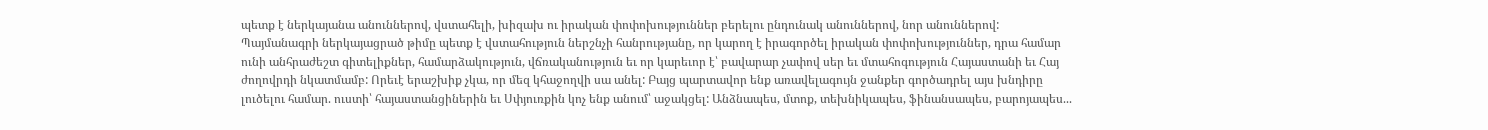պետք է ներկայանա անուններով, վստահելի, խիզախ ու իրական փոփոխություններ բերելու ընդունակ անուններով, նոր անուններով: Պայմանագրի ներկայացրած թիմը պետք է վստահություն ներշնչի հանրությանը, որ կարող է իրագործել իրական փոփոխություններ, դրա համար ունի անհրաժեշտ գիտելիքներ, համարձակություն, վճռականություն եւ որ կարեւոր է՝ բավարար չափով սեր եւ մտահոգություն Հայաստանի եւ Հայ ժողովրդի նկատմամբ: Որեւէ երաշխիք չկա, որ մեզ կհաջողվի սա անել: Բայց պարտավոր ենք առավելագույն ջանքեր գործադրել այս խնդիրը լուծելու համար. ուստի՝ հայաստանցիներին եւ Սփյուռքին կոչ ենք անում՝ աջակցել: Անձնապես, մտոք, տեխնիկապես, ֆինանսապես, բարոյապես...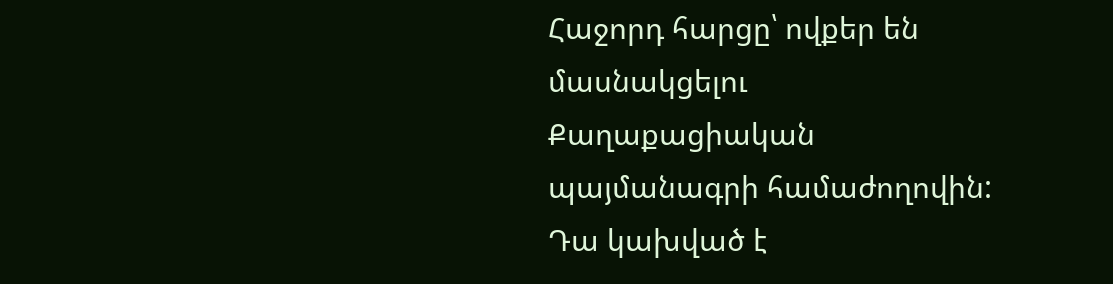Հաջորդ հարցը՝ ովքեր են մասնակցելու Քաղաքացիական պայմանագրի համաժողովին: Դա կախված է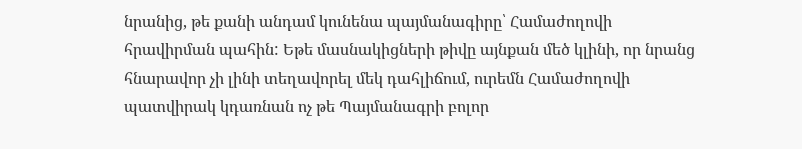նրանից, թե քանի անդամ կունենա պայմանագիրը՝ Համաժողովի հրավիրման պահին: Եթե մասնակիցների թիվը այնքան մեծ կլինի, որ նրանց հնարավոր չի լինի տեղավորել մեկ դահլիճում, ուրեմն Համաժողովի պատվիրակ կդառնան ոչ թե Պայմանագրի բոլոր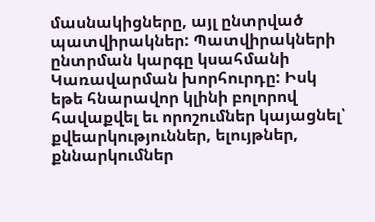մասնակիցները, այլ ընտրված պատվիրակներ: Պատվիրակների ընտրման կարգը կսահմանի Կառավարման խորհուրդը: Իսկ եթե հնարավոր կլինի բոլորով հավաքվել եւ որոշումներ կայացնել՝ քվեարկություններ, ելույթներ, քննարկումներ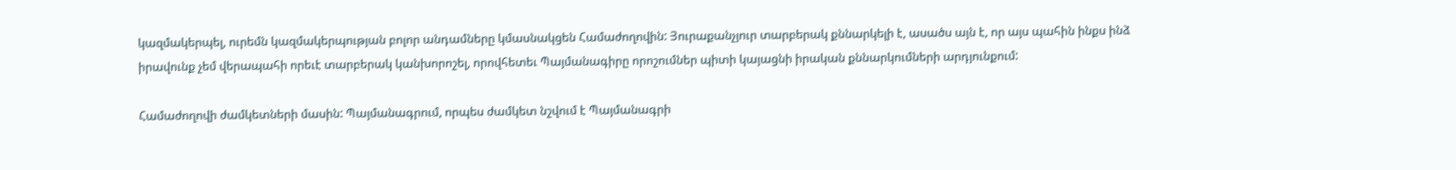կազմակերպել, ուրեմն կազմակերպության բոլոր անդամները կմասնակցեն Համաժողովին: Յուրաքանչյուր տարբերակ քննարկելի է, ասածս այն է, որ այս պահին ինքս ինձ իրավունք չեմ վերապահի որեւէ տարբերակ կանխորոշել, որովհետեւ Պայմանագիրը որոշումներ պիտի կայացնի իրական քննարկումների արդյունքում:

Համաժողովի ժամկետների մասին: Պայմանագրում, որպես ժամկետ նշվում է Պայմանագրի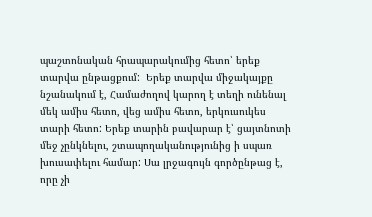պաշտոնական հրապարակումից հետո՝ երեք տարվա ընթացքում:  Երեք տարվա միջակայքը նշանակում է, Համաժողով կարող է տեղի ունենալ մեկ ամիս հետո, վեց ամիս հետո, երկուսուկես տարի հետո: Երեք տարին բավարար է՝ ցայտնոտի մեջ չընկնելու, շտապողականությունից ի սպառ խուսափելու համար: Սա լրջագույն գործընթաց է, որը չի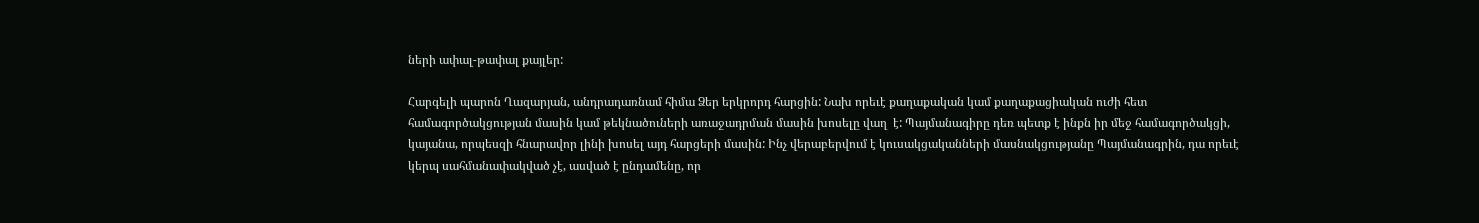ների ափալ-թափալ քայլեր:

Հարգելի պարոն Ղազարյան, անդրադառնամ հիմա Ձեր երկրորդ հարցին: Նախ որեւէ քաղաքական կամ քաղաքացիական ուժի հետ համագործակցության մասին կամ թեկնածուների առաջադրման մասին խոսելը վաղ  է: Պայմանագիրը դեռ պետք է ինքն իր մեջ համագործակցի, կայանա, որպեսզի հնարավոր լինի խոսել այդ հարցերի մասին: Ինչ վերաբերվում է կուսակցականների մասնակցությանը Պայմանագրին, դա որեւէ կերպ սահմանափակված չէ, ասված է ընդամենը, որ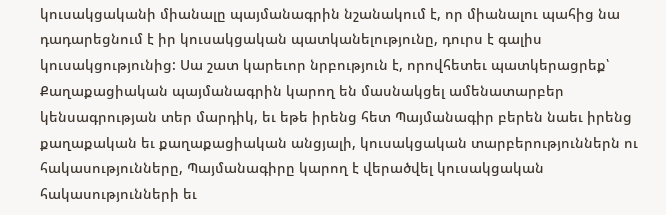կուսակցականի միանալը պայմանագրին նշանակում է, որ միանալու պահից նա դադարեցնում է իր կուսակցական պատկանելությունը, դուրս է գալիս կուսակցությունից: Սա շատ կարեւոր նրբություն է, որովհետեւ պատկերացրեք՝ Քաղաքացիական պայմանագրին կարող են մասնակցել ամենատարբեր կենսագրության տեր մարդիկ, եւ եթե իրենց հետ Պայմանագիր բերեն նաեւ իրենց քաղաքական եւ քաղաքացիական անցյալի, կուսակցական տարբերություններն ու հակասությունները, Պայմանագիրը կարող է վերածվել կուսակցական հակասությունների եւ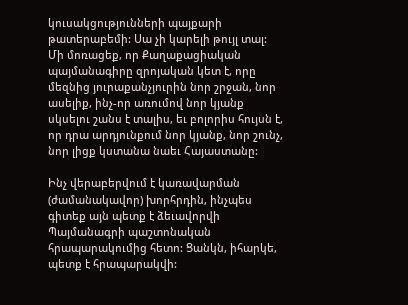կուսակցությունների պայքարի թատերաբեմի: Սա չի կարելի թույլ տալ: Մի մոռացեք, որ Քաղաքացիական պայմանագիրը զրոյական կետ է, որը մեզնից յուրաքանչյուրին նոր շրջան, նոր ասելիք, ինչ-որ առումով նոր կյանք սկսելու շանս է տալիս, եւ բոլորիս հույսն է, որ դրա արդյունքում նոր կյանք, նոր շունչ, նոր լիցք կստանա նաեւ Հայաստանը:

Ինչ վերաբերվում է կառավարման (ժամանակավոր) խորհրդին, ինչպես գիտեք այն պետք է ձեւավորվի Պայմանագրի պաշտոնական հրապարակումից հետո: Ցանկն, իհարկե, պետք է հրապարակվի: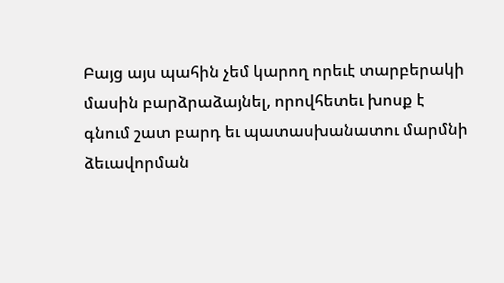Բայց այս պահին չեմ կարող որեւէ տարբերակի մասին բարձրաձայնել, որովհետեւ խոսք է գնում շատ բարդ եւ պատասխանատու մարմնի ձեւավորման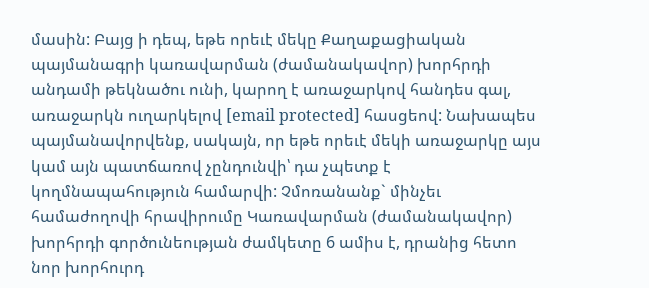մասին: Բայց ի դեպ, եթե որեւէ մեկը Քաղաքացիական պայմանագրի կառավարման (ժամանակավոր) խորհրդի անդամի թեկնածու ունի, կարող է առաջարկով հանդես գալ, առաջարկն ուղարկելով [email protected] հասցեով: Նախապես պայմանավորվենք, սակայն, որ եթե որեւէ մեկի առաջարկը այս կամ այն պատճառով չընդունվի՝ դա չպետք է կողմնապահություն համարվի: Չմոռանանք` մինչեւ համաժողովի հրավիրումը Կառավարման (ժամանակավոր) խորհրդի գործունեության ժամկետը 6 ամիս է, դրանից հետո նոր խորհուրդ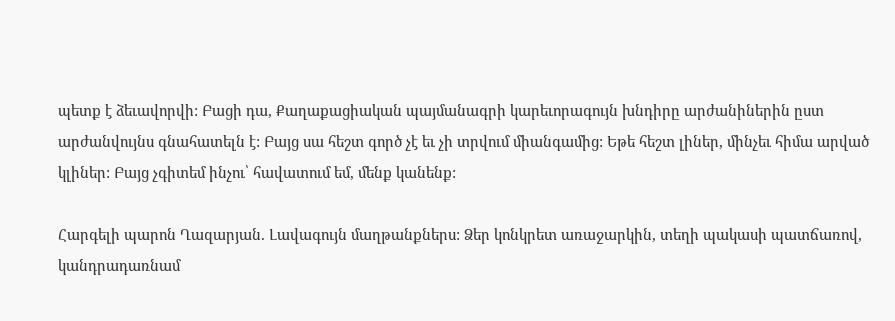պետք է ձեւավորվի: Բացի դա, Քաղաքացիական պայմանագրի կարեւորագույն խնդիրը արժանիներին ըստ արժանվույնս գնահատելն է: Բայց սա հեշտ գործ չէ եւ չի տրվում միանգամից: Եթե հեշտ լիներ, մինչեւ հիմա արված կլիներ: Բայց չգիտեմ ինչու՝ հավատում եմ, մենք կանենք:

Հարգելի պարոն Ղազարյան. Լավագույն մաղթանքներս: Ձեր կոնկրետ առաջարկին, տեղի պակասի պատճառով, կանդրադառնամ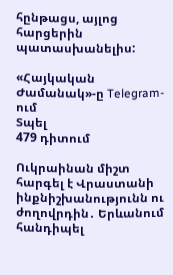հընթացս, այլոց հարցերին պատասխանելիս:

«Հայկական Ժամանակ»-ը Telegram-ում
Տպել
479 դիտում

Ուկրաինան միշտ հարգել է Վրաստանի ինքնիշխանությունն ու ժողովրդին․ Երևանում հանդիպել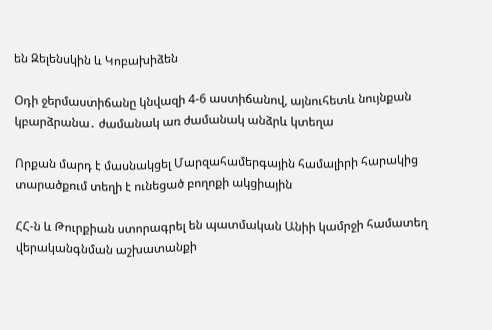են Զելենսկին և Կոբախիձեն

Օդի ջերմաստիճանը կնվազի 4-6 աստիճանով, այնուհետև նույնքան կբարձրանա․ ժամանակ առ ժամանակ անձրև կտեղա

Որքան մարդ է մասնակցել Մարզահամերգային համալիրի հարակից տարածքում տեղի է ունեցած բողոքի ակցիային

ՀՀ-ն և Թուրքիան ստորագրել են պատմական Անիի կամրջի համատեղ վերականգնման աշխատանքի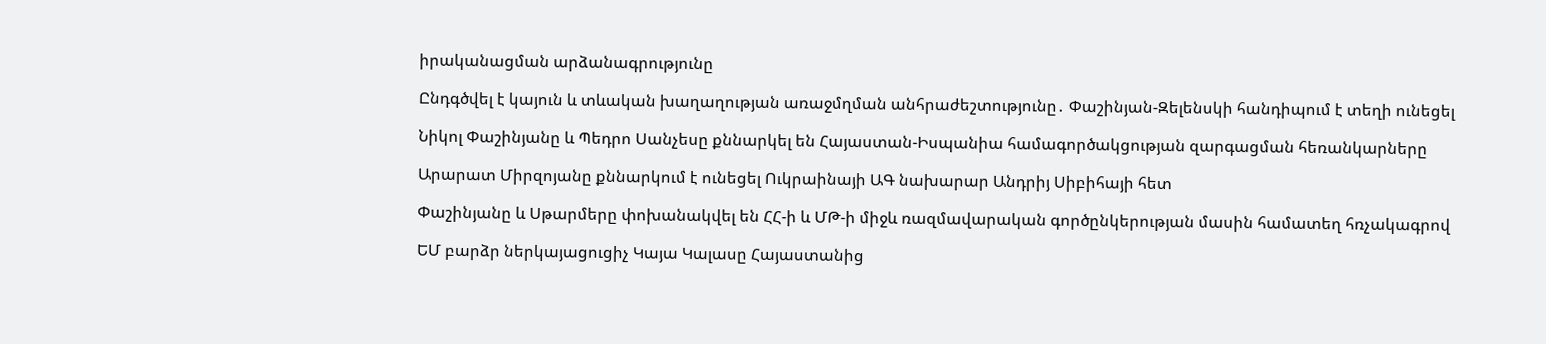իրականացման արձանագրությունը

Ընդգծվել է կայուն և տևական խաղաղության առաջմղման անհրաժեշտությունը․ Փաշինյան-Զելենսկի հանդիպում է տեղի ունեցել

Նիկոլ Փաշինյանը և Պեդրո Սանչեսը քննարկել են Հայաստան-Իսպանիա համագործակցության զարգացման հեռանկարները

Արարատ Միրզոյանը քննարկում է ունեցել Ուկրաինայի ԱԳ նախարար Անդրիյ Սիբիհայի հետ

Փաշինյանը և Սթարմերը փոխանակվել են ՀՀ-ի և ՄԹ-ի միջև ռազմավարական գործընկերության մասին համատեղ հռչակագրով

ԵՄ բարձր ներկայացուցիչ Կայա Կալասը Հայաստանից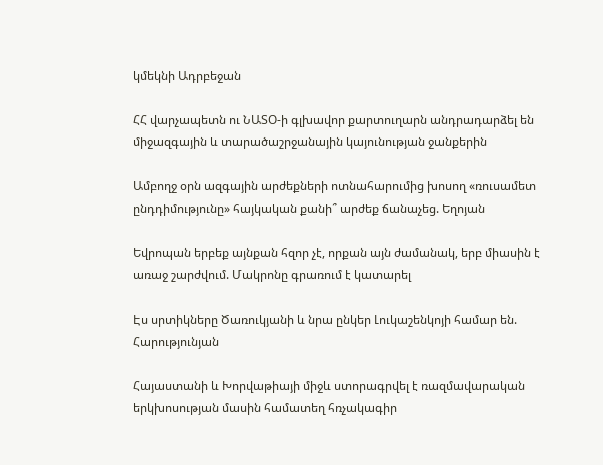կմեկնի Ադրբեջան

ՀՀ վարչապետն ու ՆԱՏՕ-ի գլխավոր քարտուղարն անդրադարձել են միջազգային և տարածաշրջանային կայունության ջանքերին

Ամբողջ օրն ազգային արժեքների ոտնահարումից խոսող «ռուսամետ ընդդիմությունը» հայկական քանի՞ արժեք ճանաչեց. Եղոյան

Եվրոպան երբեք այնքան հզոր չէ, որքան այն ժամանակ, երբ միասին է առաջ շարժվում. Մակրոնը գրառում է կատարել

Էս սրտիկները Ծառուկյանի և նրա ընկեր Լուկաշենկոյի համար են. Հարությունյան

Հայաստանի և Խորվաթիայի միջև ստորագրվել է ռազմավարական երկխոսության մասին համատեղ հռչակագիր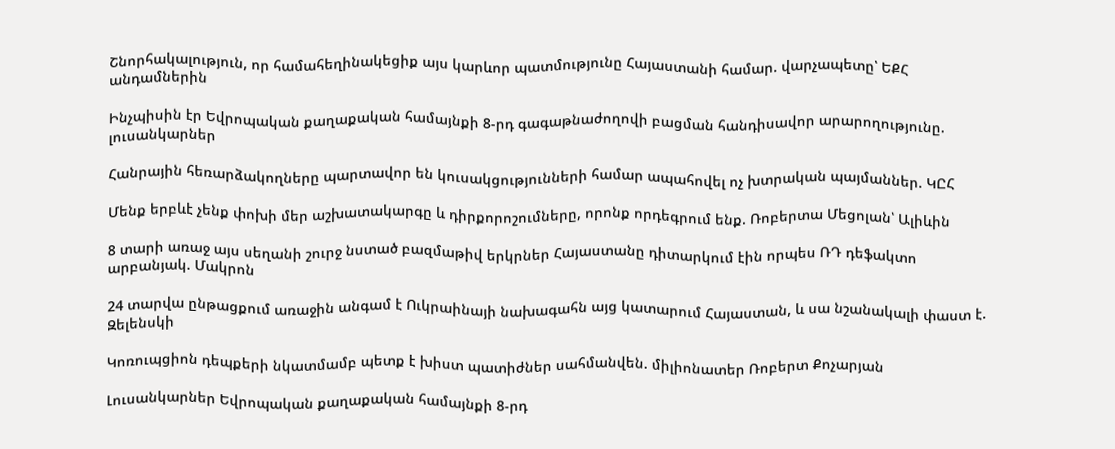Շնորհակալություն, որ համահեղինակեցիք այս կարևոր պատմությունը Հայաստանի համար. վարչապետը՝ ԵՔՀ անդամներին

Ինչպիսին էր Եվրոպական քաղաքական համայնքի 8-րդ գագաթնաժողովի բացման հանդիսավոր արարողությունը. լուսանկարներ

Հանրային հեռարձակողները պարտավոր են կուսակցությունների համար ապահովել ոչ խտրական պայմաններ. ԿԸՀ

Մենք երբևէ չենք փոխի մեր աշխատակարգը և դիրքորոշումները, որոնք որդեգրում ենք. Ռոբերտա Մեցոլան՝ Ալիևին

8 տարի առաջ այս սեղանի շուրջ նստած բազմաթիվ երկրներ Հայաստանը դիտարկում էին որպես ՌԴ դեֆակտո արբանյակ. Մակրոն

24 տարվա ընթացքում առաջին անգամ է Ուկրաինայի նախագահն այց կատարում Հայաստան, և սա նշանակալի փաստ է. Զելենսկի

Կոռուպցիոն դեպքերի նկատմամբ պետք է խիստ պատիժներ սահմանվեն. միլիոնատեր Ռոբերտ Քոչարյան

Լուսանկարներ Եվրոպական քաղաքական համայնքի 8-րդ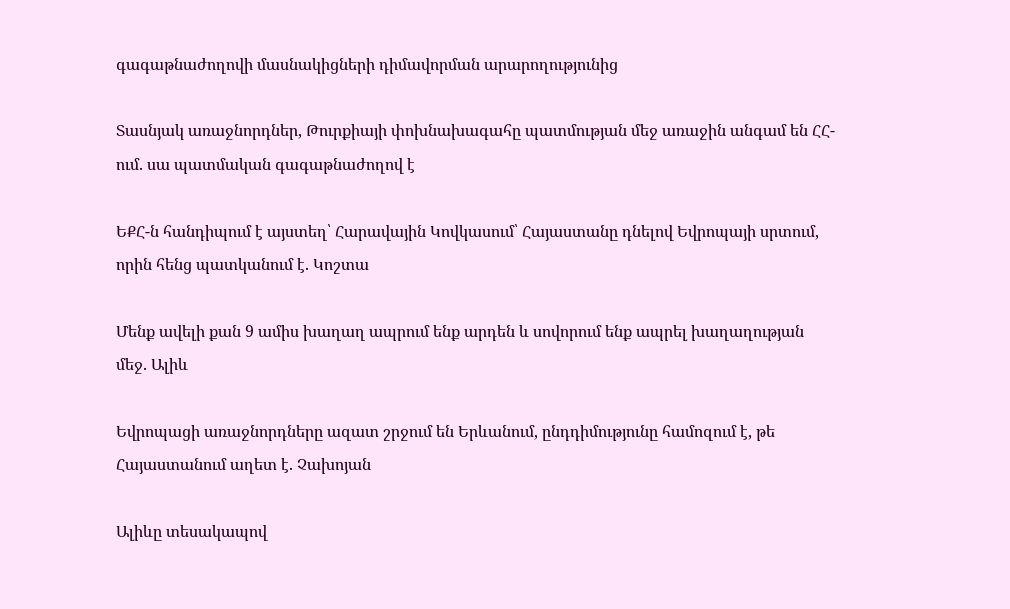գագաթնաժողովի մասնակիցների դիմավորման արարողությունից

Տասնյակ առաջնորդներ, Թուրքիայի փոխնախագահը պատմության մեջ առաջին անգամ են ՀՀ-ում. սա պատմական գագաթնաժողով է

ԵՔՀ-ն հանդիպում է այստեղ՝ Հարավային Կովկասում՝ Հայաստանը դնելով Եվրոպայի սրտում, որին հենց պատկանում է. Կոշտա

Մենք ավելի քան 9 ամիս խաղաղ ապրում ենք արդեն և սովորում ենք ապրել խաղաղության մեջ. Ալիև

Եվրոպացի առաջնորդները ազատ շրջում են Երևանում, ընդդիմությունը համոզում է, թե Հայաստանում աղետ է. Չախոյան

Ալիևը տեսակապով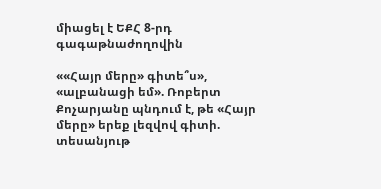միացել է ԵՔՀ 8-րդ գագաթնաժողովին

««Հայր մերը» գիտե՞ս», «ալբանացի եմ». Ռոբերտ Քոչարյանը պնդում է, թե «Հայր մերը» երեք լեզվով գիտի. տեսանյութ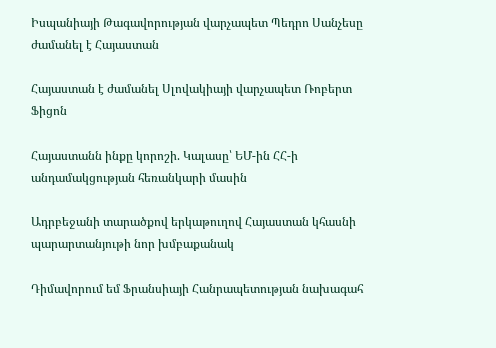Իսպանիայի Թագավորության վարչապետ Պեդրո Սանչեսը ժամանել է Հայաստան

Հայաստան է ժամանել Սլովակիայի վարչապետ Ռոբերտ Ֆիցոն

Հայաստանն ինքը կորոշի. Կալասը՝ ԵՄ-ին ՀՀ-ի անդամակցության հեռանկարի մասին

Ադրբեջանի տարածքով երկաթուղով Հայաստան կհասնի պարարտանյութի նոր խմբաքանակ

Դիմավորում եմ Ֆրանսիայի Հանրապետության նախագահ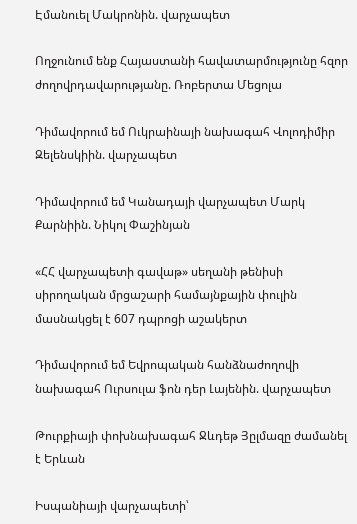Էմանուել Մակրոնին. վարչապետ

Ողջունում ենք Հայաստանի հավատարմությունը հզոր ժողովրդավարությանը. Ռոբերտա Մեցոլա

Դիմավորում եմ Ուկրաինայի նախագահ Վոլոդիմիր Զելենսկիին. վարչապետ

Դիմավորում եմ Կանադայի վարչապետ Մարկ Քարնիին. Նիկոլ Փաշինյան

«ՀՀ վարչապետի գավաթ» սեղանի թենիսի սիրողական մրցաշարի համայնքային փուլին մասնակցել է 607 դպրոցի աշակերտ

Դիմավորում եմ Եվրոպական հանձնաժողովի նախագահ Ուրսուլա ֆոն դեր Լայենին. վարչապետ

Թուրքիայի փոխնախագահ Ջևդեթ Յըլմազը ժամանել է Երևան

Իսպանիայի վարչապետի՝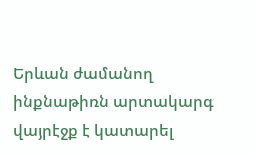Երևան ժամանող ինքնաթիռն արտակարգ վայրէջք է կատարել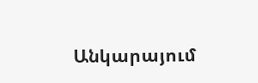Անկարայում